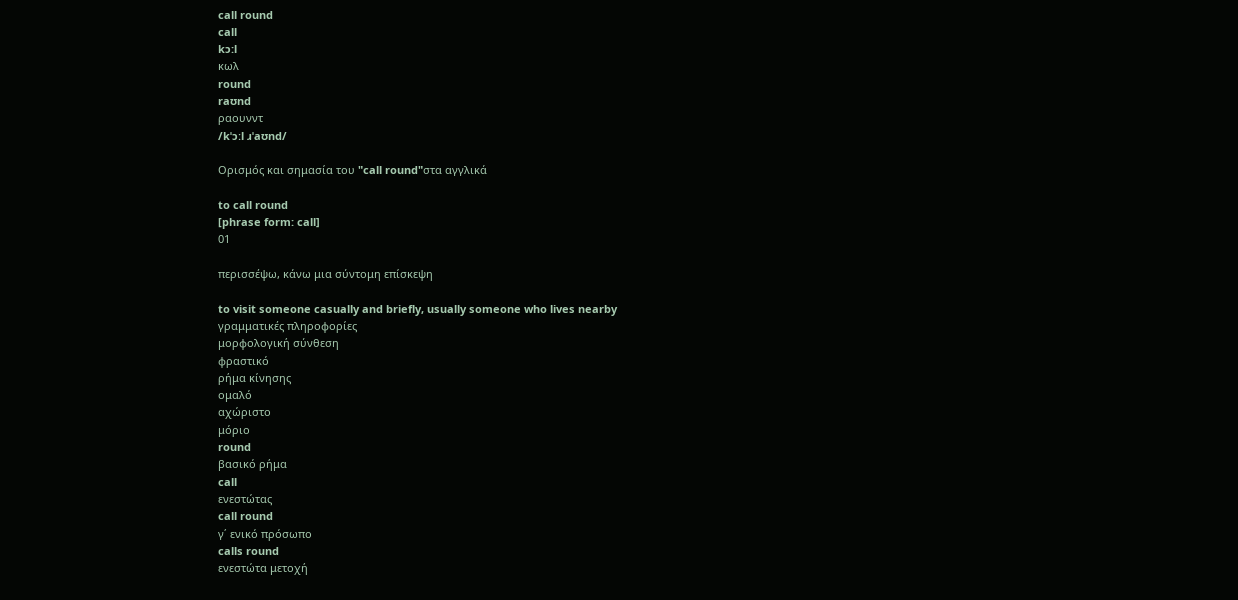call round
call
kɔ:l
κωλ
round
raʊnd
ραουνντ
/kˈɔːl ɹˈaʊnd/

Ορισμός και σημασία του "call round"στα αγγλικά

to call round
[phrase form: call]
01

περισσέψω, κάνω μια σύντομη επίσκεψη

to visit someone casually and briefly, usually someone who lives nearby
γραμματικές πληροφορίες
μορφολογική σύνθεση
φραστικό
ρήμα κίνησης
ομαλό
αχώριστο
μόριο
round
βασικό ρήμα
call
ενεστώτας
call round
γ΄ ενικό πρόσωπο
calls round
ενεστώτα μετοχή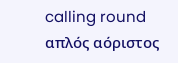calling round
απλός αόριστος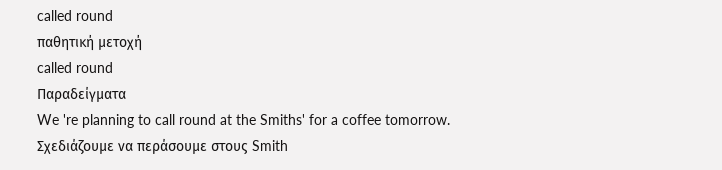called round
παθητική μετοχή
called round
Παραδείγματα
We 're planning to call round at the Smiths' for a coffee tomorrow.
Σχεδιάζουμε να περάσουμε στους Smith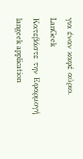για έναν καφέ αύριο.
LanGeek
Κατεβάστε την Εφαρμογή
langeek application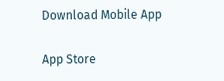Download Mobile App

App Store